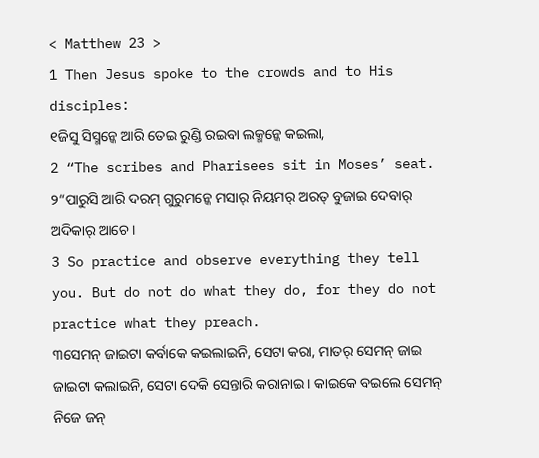< Matthew 23 >
1 Then Jesus spoke to the crowds and to His disciples:
୧ଜିସୁ ସିସ୍ମନ୍କେ ଆରି ତେଇ ରୁଣ୍ଡି ରଇବା ଲକ୍ମନ୍କେ କଇଲା,
2 “The scribes and Pharisees sit in Moses’ seat.
୨“ପାରୁସି ଆରି ଦରମ୍ ଗୁରୁମନ୍କେ ମସାର୍ ନିୟମର୍ ଅରତ୍ ବୁଜାଇ ଦେବାର୍ ଅଦିକାର୍ ଆଚେ ।
3 So practice and observe everything they tell you. But do not do what they do, for they do not practice what they preach.
୩ସେମନ୍ ଜାଇଟା କର୍ବାକେ କଇଲାଇନି, ସେଟା କରା, ମାତର୍ ସେମନ୍ ଜାଇ ଜାଇଟା କଲାଇନି, ସେଟା ଦେକି ସେନ୍ତାରି କରାନାଇ । କାଇକେ ବଇଲେ ସେମନ୍ ନିଜେ ଜନ୍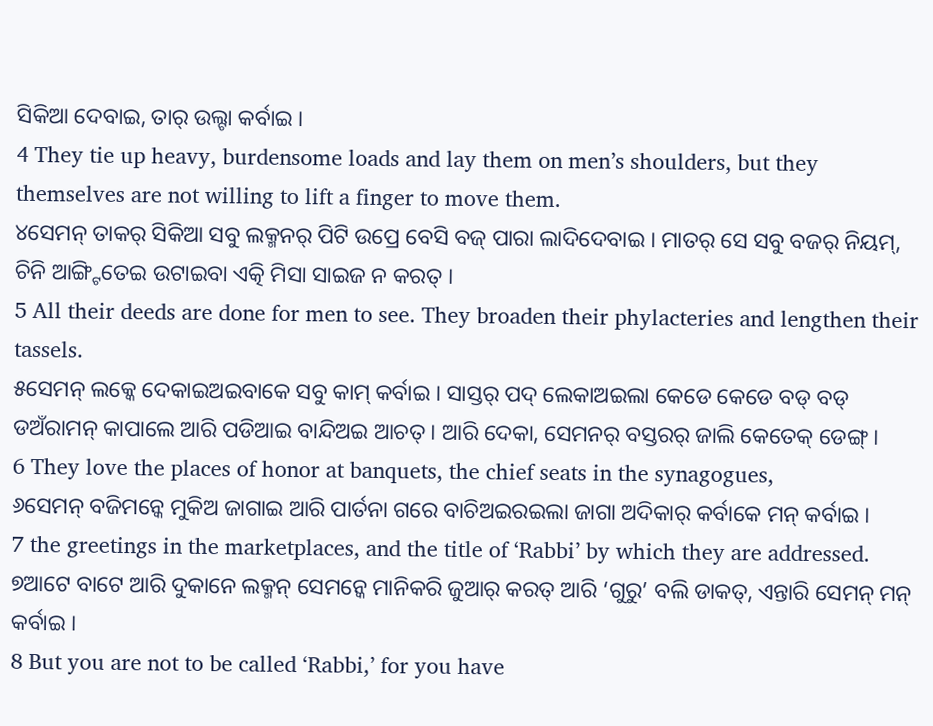ସିକିଆ ଦେବାଇ, ତାର୍ ଉଲ୍ଟା କର୍ବାଇ ।
4 They tie up heavy, burdensome loads and lay them on men’s shoulders, but they themselves are not willing to lift a finger to move them.
୪ସେମନ୍ ତାକର୍ ସିକିଆ ସବୁ ଲକ୍ମନର୍ ପିଟି ଉପ୍ରେ ବେସି ବଜ୍ ପାରା ଲାଦିଦେବାଇ । ମାତର୍ ସେ ସବୁ ବଜର୍ ନିୟମ୍, ଚିନି ଆଙ୍ଗ୍ଟିତେଇ ଉଟାଇବା ଏତ୍କି ମିସା ସାଇଜ ନ କରତ୍ ।
5 All their deeds are done for men to see. They broaden their phylacteries and lengthen their tassels.
୫ସେମନ୍ ଲକ୍କେ ଦେକାଇଅଇବାକେ ସବୁ କାମ୍ କର୍ବାଇ । ସାସ୍ତର୍ ପଦ୍ ଲେକାଅଇଲା କେଡେ କେଡେ ବଡ୍ ବଡ୍ ଡଅଁରାମନ୍ କାପାଲେ ଆରି ପଡିଆଇ ବାନ୍ଦିଅଇ ଆଚତ୍ । ଆରି ଦେକା, ସେମନର୍ ବସ୍ତରର୍ ଜାଲି କେତେକ୍ ଡେଙ୍ଗ୍ ।
6 They love the places of honor at banquets, the chief seats in the synagogues,
୬ସେମନ୍ ବଜିମନ୍କେ ମୁକିଅ ଜାଗାଇ ଆରି ପାର୍ତନା ଗରେ ବାଚିଅଇରଇଲା ଜାଗା ଅଦିକାର୍ କର୍ବାକେ ମନ୍ କର୍ବାଇ ।
7 the greetings in the marketplaces, and the title of ‘Rabbi’ by which they are addressed.
୭ଆଟେ ବାଟେ ଆରି ଦୁକାନେ ଲକ୍ମନ୍ ସେମନ୍କେ ମାନିକରି ଜୁଆର୍ କରତ୍ ଆରି ‘ଗୁରୁ’ ବଲି ଡାକତ୍, ଏନ୍ତାରି ସେମନ୍ ମନ୍ କର୍ବାଇ ।
8 But you are not to be called ‘Rabbi,’ for you have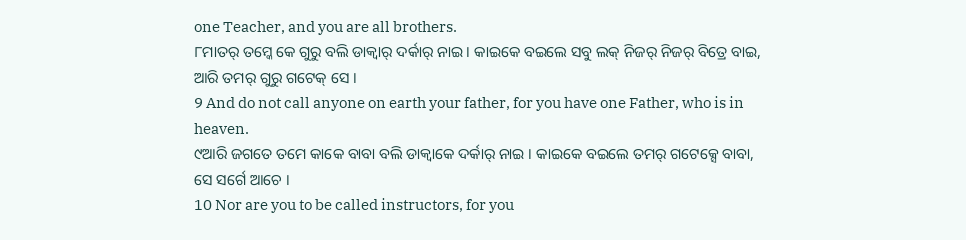one Teacher, and you are all brothers.
୮ମାତର୍ ତମ୍କେ କେ ଗୁରୁ ବଲି ଡାକ୍ବାର୍ ଦର୍କାର୍ ନାଇ । କାଇକେ ବଇଲେ ସବୁ ଲକ୍ ନିଜର୍ ନିଜର୍ ବିତ୍ରେ ବାଇ, ଆରି ତମର୍ ଗୁରୁ ଗଟେକ୍ ସେ ।
9 And do not call anyone on earth your father, for you have one Father, who is in heaven.
୯ଆରି ଜଗତେ ତମେ କାକେ ବାବା ବଲି ଡାକ୍ବାକେ ଦର୍କାର୍ ନାଇ । କାଇକେ ବଇଲେ ତମର୍ ଗଟେକ୍ସେ ବାବା, ସେ ସର୍ଗେ ଆଚେ ।
10 Nor are you to be called instructors, for you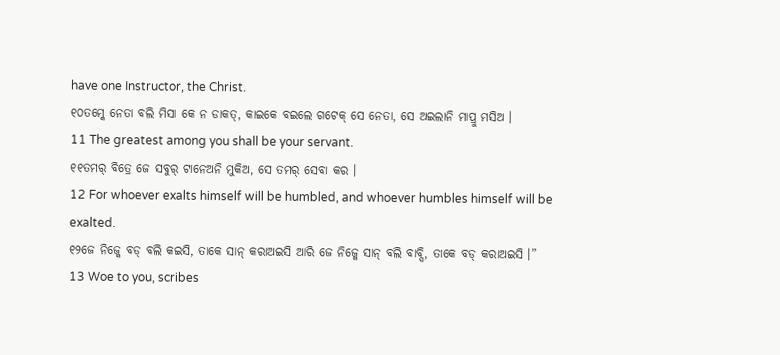have one Instructor, the Christ.
୧୦ତମ୍କେ ନେତା ବଲି ମିସା କେ ନ ଡାକତ୍, କାଇକେ ବଇଲେ ଗଟେକ୍ ସେ ନେତା, ସେ ଅଇଲାନି ମାପ୍ରୁ ମସିଅ ।
11 The greatest among you shall be your servant.
୧୧ତମର୍ ବିତ୍ରେ ଜେ ସବୁର୍ ଟାନେଅନି ମୁକିଅ, ସେ ତମର୍ ସେବା କର ।
12 For whoever exalts himself will be humbled, and whoever humbles himself will be exalted.
୧୨ଜେ ନିଜ୍କେ ବଡ୍ ବଲି କଇସି, ତାକେ ସାନ୍ କରାଅଇସି ଆରି ଜେ ନିଜ୍କେ ସାନ୍ ବଲି ବାବ୍ସି, ତାକେ ବଡ୍ କରାଅଇସି ।”
13 Woe to you, scribes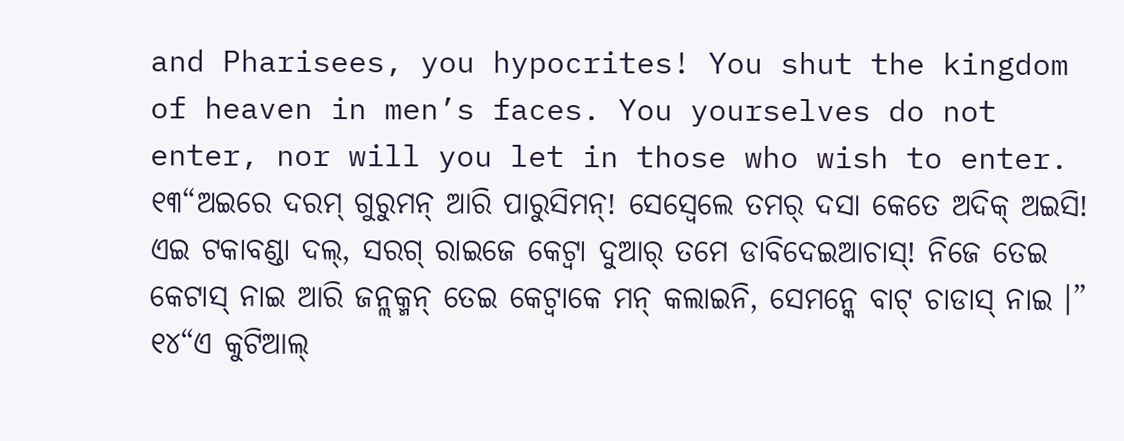and Pharisees, you hypocrites! You shut the kingdom of heaven in men’s faces. You yourselves do not enter, nor will you let in those who wish to enter.
୧୩“ଅଇରେ ଦରମ୍ ଗୁରୁମନ୍ ଆରି ପାରୁସିମନ୍! ସେସ୍ବେଲେ ତମର୍ ଦସା କେତେ ଅଦିକ୍ ଅଇସି! ଏଇ ଟକାବଣ୍ଡା ଦଲ୍, ସରଗ୍ ରାଇଜେ କେଟ୍ବା ଦୁଆର୍ ତମେ ଡାବିଦେଇଆଚାସ୍! ନିଜେ ତେଇ କେଟାସ୍ ନାଇ ଆରି ଜନ୍ଲକ୍ମନ୍ ତେଇ କେଟ୍ବାକେ ମନ୍ କଲାଇନି, ସେମନ୍କେ ବାଟ୍ ଚାଡାସ୍ ନାଇ ।”
୧୪“ଏ କୁଟିଆଲ୍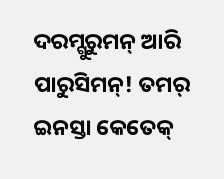ଦରମ୍ଗୁରୁମନ୍ ଆରି ପାରୁସିମନ୍! ତମର୍ ଇନସ୍ତା କେତେକ୍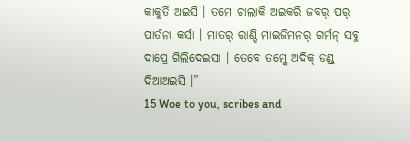କାକୁର୍ତି ଅଇସି । ତମେ ଚାଲାକି ଅଇକରି ଜବର୍ ପର୍ ପାର୍ତନା କର୍ସା । ମାତର୍ ରାଣ୍ଡି ମାଇଜିମନର୍ ଗର୍ମନ୍ ସବୁ ଦାପ୍ରେ ଗିଲିଦେଇସା । ତେବେ ତମ୍କେ ଅଦିକ୍ ଡଣ୍ଡ୍ ଦିଆଅଇସି ।”
15 Woe to you, scribes and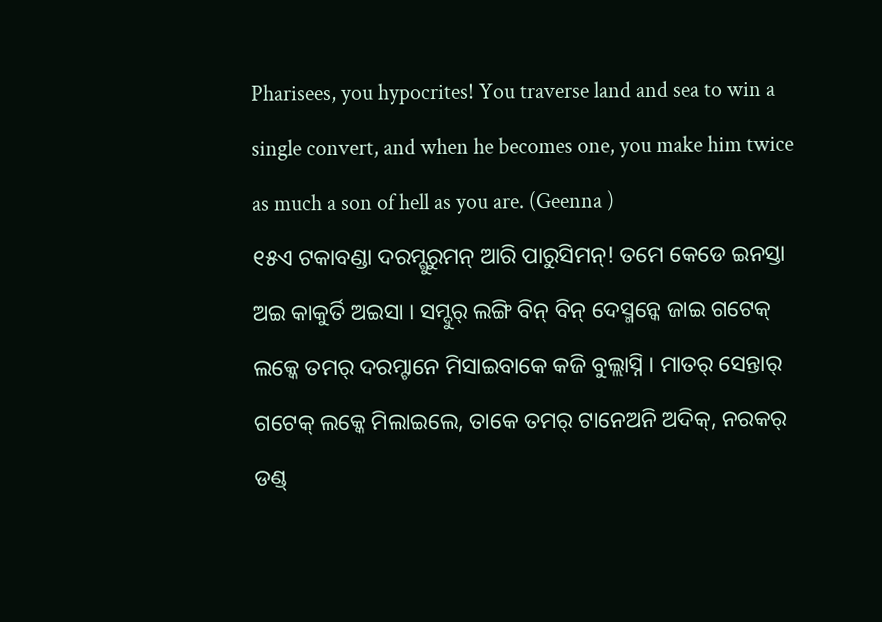Pharisees, you hypocrites! You traverse land and sea to win a single convert, and when he becomes one, you make him twice as much a son of hell as you are. (Geenna )
୧୫ଏ ଟକାବଣ୍ଡା ଦରମ୍ଗୁରୁମନ୍ ଆରି ପାରୁସିମନ୍! ତମେ କେଡେ ଇନସ୍ତା ଅଇ କାକୁର୍ତି ଅଇସା । ସମ୍ଦୁର୍ ଲଙ୍ଗି ବିନ୍ ବିନ୍ ଦେସ୍ମନ୍କେ ଜାଇ ଗଟେକ୍ ଲକ୍କେ ତମର୍ ଦରମ୍ଟାନେ ମିସାଇବାକେ କଜି ବୁଲ୍ଲାସ୍ନି । ମାତର୍ ସେନ୍ତାର୍ ଗଟେକ୍ ଲକ୍କେ ମିଲାଇଲେ, ତାକେ ତମର୍ ଟାନେଅନି ଅଦିକ୍, ନରକର୍ ଡଣ୍ଡ୍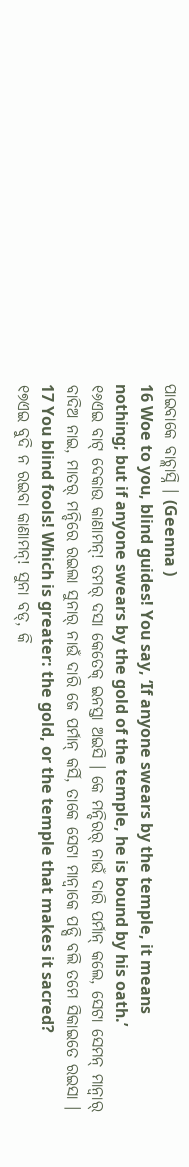ପାଇବାକେ ବାଚ୍ଲାସ୍ନି । (Geenna )
16 Woe to you, blind guides! You say, ‘If anyone swears by the temple, it means nothing; but if anyone swears by the gold of the temple, he is bound by his oath.’
୧୬ଏଇ ବାଟ୍ ଦେକାଉ କାଣାମନ୍! ତମର୍ ଦସା କେତେକ୍ ଇନସ୍ତା ଅଇସି । କେ ମନ୍ଦିରର୍ ନାଉଁ ଦାରି ପର୍ମାନ୍ କଲେ, ସେଟା ସେମନ୍ ମାନ୍ବାର୍ ବାଦିଅ ନାଇ, ମାତର୍ ମନ୍ଦିରେ ରଇଲା ସୁନାର୍ ନାଉଁ ଦାରି ଜେ ପର୍ମାନ୍ କର୍ସି, ତାକେ ସେଟା ମାନ୍ବାକେ ପଡ୍ସି ବଲି ତମେ ସିକାଇତେ ରଇସା ।
17 You blind fools! Which is greater: the gold, or the temple that makes it sacred?
୧୭ଏଇ ବୁଦି ନ ରଇବା କାଣାମନ୍! ସୁନା ବଡ୍, କି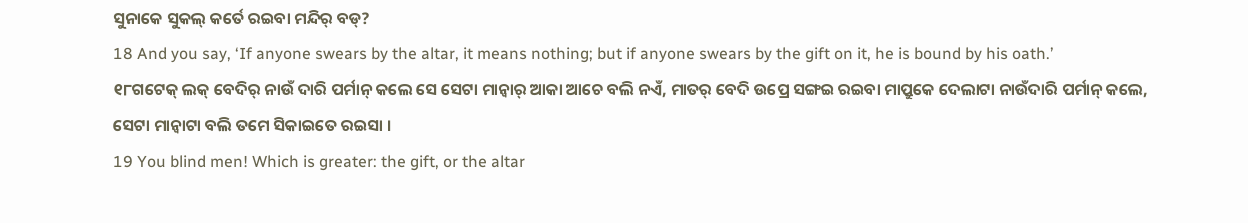ସୁନାକେ ସୁକଲ୍ କର୍ତେ ରଇବା ମନ୍ଦିର୍ ବଡ୍?
18 And you say, ‘If anyone swears by the altar, it means nothing; but if anyone swears by the gift on it, he is bound by his oath.’
୧୮ଗଟେକ୍ ଲକ୍ ବେଦିର୍ ନାଉଁ ଦାରି ପର୍ମାନ୍ କଲେ ସେ ସେଟା ମାନ୍ବାର୍ ଆକା ଆଚେ ବଲି ନଏଁ, ମାତର୍ ବେଦି ଉପ୍ରେ ସଙ୍ଗଇ ରଇବା ମାପ୍ରୁକେ ଦେଲାଟା ନାଉଁଦାରି ପର୍ମାନ୍ କଲେ, ସେଟା ମାନ୍ବାଟା ବଲି ତମେ ସିକାଇତେ ରଇସା ।
19 You blind men! Which is greater: the gift, or the altar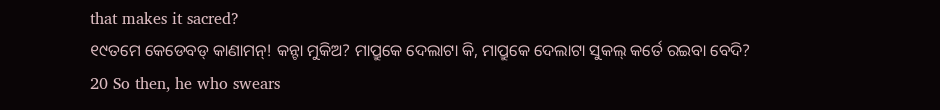that makes it sacred?
୧୯ତମେ କେଡେବଡ୍ କାଣାମନ୍! କନ୍ଟା ମୁକିଅ? ମାପ୍ରୁକେ ଦେଲାଟା କି, ମାପ୍ରୁକେ ଦେଲାଟା ସୁକଲ୍ କର୍ତେ ରଇବା ବେଦି?
20 So then, he who swears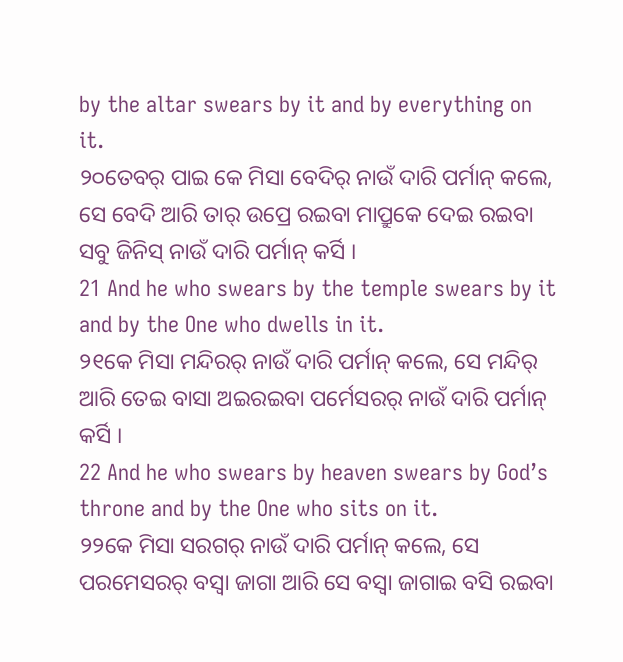by the altar swears by it and by everything on it.
୨୦ତେବର୍ ପାଇ କେ ମିସା ବେଦିର୍ ନାଉଁ ଦାରି ପର୍ମାନ୍ କଲେ, ସେ ବେଦି ଆରି ତାର୍ ଉପ୍ରେ ରଇବା ମାପ୍ରୁକେ ଦେଇ ରଇବା ସବୁ ଜିନିସ୍ ନାଉଁ ଦାରି ପର୍ମାନ୍ କର୍ସି ।
21 And he who swears by the temple swears by it and by the One who dwells in it.
୨୧କେ ମିସା ମନ୍ଦିରର୍ ନାଉଁ ଦାରି ପର୍ମାନ୍ କଲେ, ସେ ମନ୍ଦିର୍ ଆରି ତେଇ ବାସା ଅଇରଇବା ପର୍ମେସରର୍ ନାଉଁ ଦାରି ପର୍ମାନ୍ କର୍ସି ।
22 And he who swears by heaven swears by God’s throne and by the One who sits on it.
୨୨କେ ମିସା ସରଗର୍ ନାଉଁ ଦାରି ପର୍ମାନ୍ କଲେ, ସେ ପରମେସରର୍ ବସ୍ବା ଜାଗା ଆରି ସେ ବସ୍ବା ଜାଗାଇ ବସି ରଇବା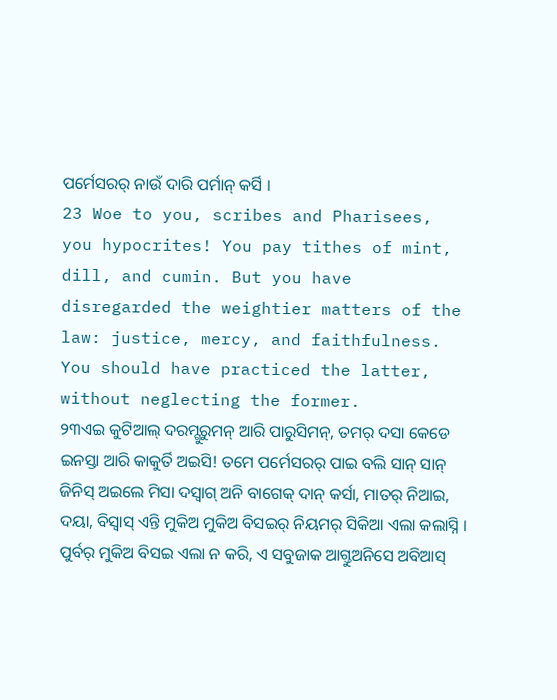ପର୍ମେସରର୍ ନାଉଁ ଦାରି ପର୍ମାନ୍ କର୍ସି ।
23 Woe to you, scribes and Pharisees, you hypocrites! You pay tithes of mint, dill, and cumin. But you have disregarded the weightier matters of the law: justice, mercy, and faithfulness. You should have practiced the latter, without neglecting the former.
୨୩ଏଇ କୁଟିଆଲ୍ ଦରମ୍ଗୁରୁମନ୍ ଆରି ପାରୁସିମନ୍, ତମର୍ ଦସା କେଡେ ଇନସ୍ତା ଆରି କାକୁର୍ତି ଅଇସି! ତମେ ପର୍ମେସରର୍ ପାଇ ବଲି ସାନ୍ ସାନ୍ ଜିନିସ୍ ଅଇଲେ ମିସା ଦସ୍ବାଗ୍ ଅନି ବାଗେକ୍ ଦାନ୍ କର୍ସା, ମାତର୍ ନିଆଇ, ଦୟା, ବିସ୍ବାସ୍ ଏନ୍ତି ମୁକିଅ ମୁକିଅ ବିସଇର୍ ନିୟମର୍ ସିକିଆ ଏଲା କଲାସ୍ନି । ପୁର୍ବର୍ ମୁକିଅ ବିସଇ ଏଲା ନ କରି, ଏ ସବୁଜାକ ଆଗ୍ତୁଅନିସେ ଅବିଆସ୍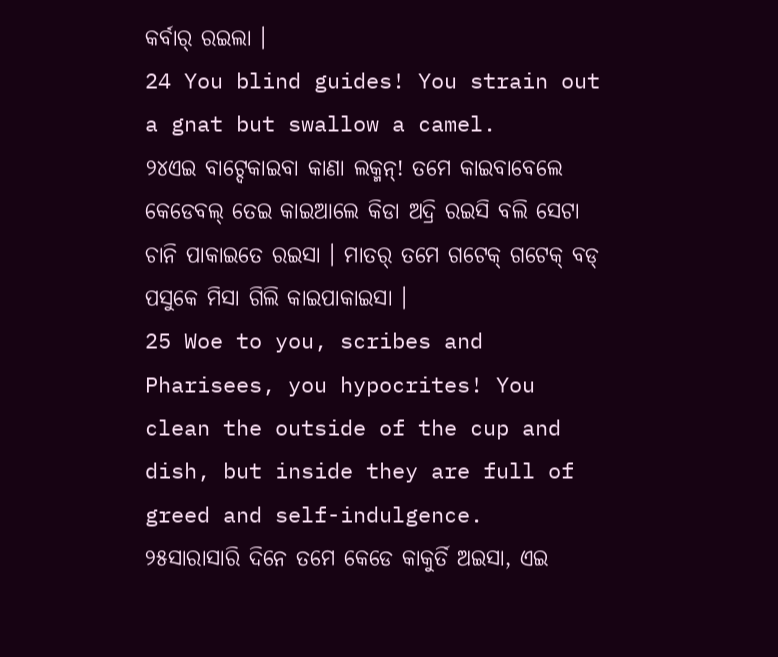କର୍ବାର୍ ରଇଲା ।
24 You blind guides! You strain out a gnat but swallow a camel.
୨୪ଏଇ ବାଟ୍ଦେକାଇବା କାଣା ଲକ୍ମନ୍! ତମେ କାଇବାବେଲେ କେଡେବଲ୍ ତେଇ କାଇଆଲେ କିଡା ଅଦ୍ରି ରଇସି ବଲି ସେଟା ଚାନି ପାକାଇତେ ରଇସା । ମାତର୍ ତମେ ଗଟେକ୍ ଗଟେକ୍ ବଡ୍ ପସୁକେ ମିସା ଗିଲି କାଇପାକାଇସା ।
25 Woe to you, scribes and Pharisees, you hypocrites! You clean the outside of the cup and dish, but inside they are full of greed and self-indulgence.
୨୫ସାରାସାରି ଦିନେ ତମେ କେଡେ କାକୁର୍ତି ଅଇସା, ଏଇ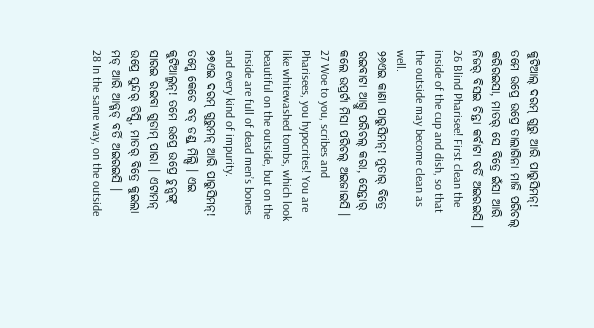କୁଟିଆଲ୍ ଦରମ୍ ଗୁରୁ ଆରି ପାରୁସିମନ୍! ତମେ ଉପ୍ରେ ଉପ୍ରେ ତାଲାଗିନା ମାଜି ପରିଚଲ୍ କରିରଇସା, ମାତର୍ ସେ ବିତ୍ରେ ଇଁସା ଆରି ନିଜର୍ ବିସଇ ଚିନ୍ତା କର୍ବାଟା ବର୍ତି ଅଇରଇସି ।
26 Blind Pharisee! First clean the inside of the cup and dish, so that the outside may become clean as well.
୨୬ଏଇ କାଣା ପାରୁସିମନ୍! ମୁତାର୍ ବିତ୍ରେ ରଇବାଟା ଆଗ୍ତୁ ପରିଚଲ୍ କରା, ସେନ୍ତାର୍ କଲେ ଉପ୍ରର୍ଟା ମିସା ପରିଚଲ୍ ଅଇଜାଇସି ।
27 Woe to you, scribes and Pharisees, you hypocrites! You are like whitewashed tombs, which look beautiful on the outside, but on the inside are full of dead men’s bones and every kind of impurity.
୨୭ଏଇ ଦରମ୍ ଗୁରୁମନ୍ ଆରି ପାରୁସିମନ୍! ତମ୍କେ କେଡେ ବଡ୍ ଡଣ୍ଡ୍ ମିଲ୍ସି । ଏଇ କୁଟିଆଲ୍ମନ୍! ତମେ ଉପ୍ରେ ଉପ୍ରେ ଚୁନ୍ସଙ୍ଗ୍ ସାରଇ ରଇବା ଗୁଡାମ୍ ପାରା । ଏଟାମନ୍ ଉପ୍ରେ ସୁନ୍ଦର୍ ଡିସ୍ସି, ମାତର୍ ବିତ୍ରେ କୁଇଲା ମଡ୍ ଆରି ଆଡ୍ଗଡ୍ ବର୍ତି ଅଇରଇସି ।
28 In the same way, on the outside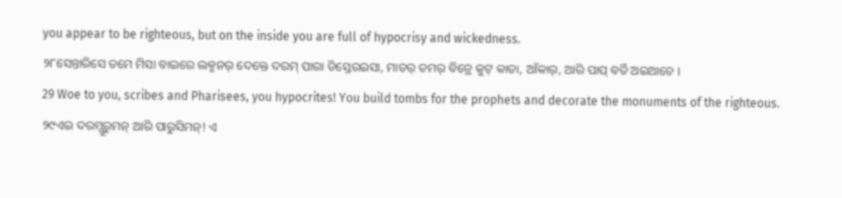you appear to be righteous, but on the inside you are full of hypocrisy and wickedness.
୨୮ସେନ୍ତାରିସେ ତମେ ମିସା ବାଇରେ ଲକ୍ମନର୍ ଦେକ୍ତେ ଦରମ୍ ପାରା ଡିସ୍ତେରଇସା, ମାତର୍ ତମର୍ ବିତ୍ରେ କୁଟ୍ କାତା, ଆଁକାର୍, ଆରି ପାପ୍ ବର୍ତି ଅଇଆଚେ ।
29 Woe to you, scribes and Pharisees, you hypocrites! You build tombs for the prophets and decorate the monuments of the righteous.
୨୯ଏଇ ଦରମ୍ଗୁରୁମନ୍ ଆରି ପାରୁସିମନ୍! ଏ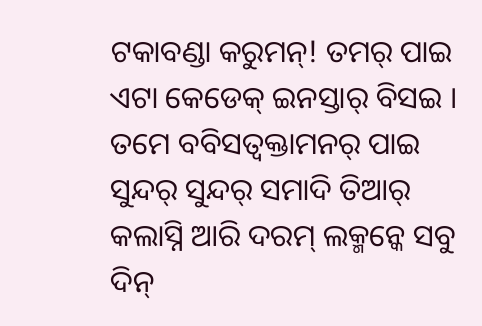ଟକାବଣ୍ଡା କରୁମନ୍! ତମର୍ ପାଇ ଏଟା କେଡେକ୍ ଇନସ୍ତାର୍ ବିସଇ । ତମେ ବବିସତ୍ବକ୍ତାମନର୍ ପାଇ ସୁନ୍ଦର୍ ସୁନ୍ଦର୍ ସମାଦି ତିଆର୍ କଲାସ୍ନି ଆରି ଦରମ୍ ଲକ୍ମନ୍କେ ସବୁ ଦିନ୍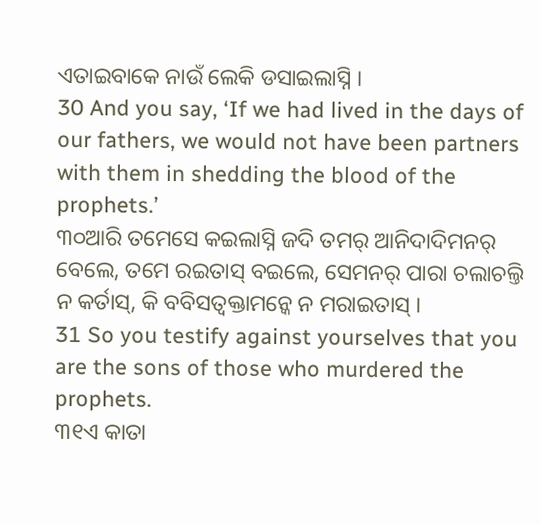ଏତାଇବାକେ ନାଉଁ ଲେକି ଡସାଇଲାସ୍ନି ।
30 And you say, ‘If we had lived in the days of our fathers, we would not have been partners with them in shedding the blood of the prophets.’
୩୦ଆରି ତମେସେ କଇଲାସ୍ନି ଜଦି ତମର୍ ଆନିଦାଦିମନର୍ ବେଲେ, ତମେ ରଇତାସ୍ ବଇଲେ, ସେମନର୍ ପାରା ଚଲାଚଲ୍ତି ନ କର୍ତାସ୍, କି ବବିସତ୍ବକ୍ତାମନ୍କେ ନ ମରାଇତାସ୍ ।
31 So you testify against yourselves that you are the sons of those who murdered the prophets.
୩୧ଏ କାତା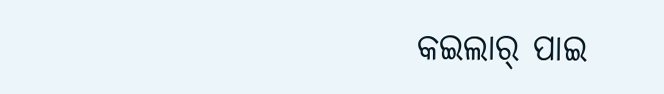କଇଲାର୍ ପାଇ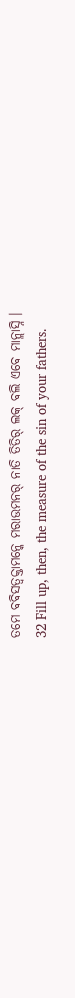ତମେ ବବିସତ୍ବକ୍ତାମନ୍କେ ମରାଉମନର୍ ନାତି ତିତିର୍ ଲକ୍ ବଲି ଏବେ ମାନ୍ଲାସ୍ନି ।
32 Fill up, then, the measure of the sin of your fathers.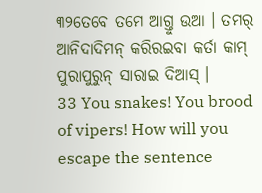୩୨ତେବେ ତମେ ଆଗ୍ତୁ ଉଆ । ତମର୍ ଆନିଦାଦିମନ୍ କରିରଇବା କର୍ତା କାମ୍ ପୁରାପୁରୁନ୍ ସାରାଇ ଦିଆସ୍ ।
33 You snakes! You brood of vipers! How will you escape the sentence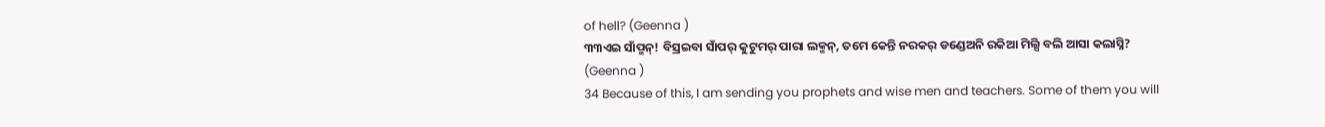of hell? (Geenna )
୩୩ଏଇ ସାଁପ୍ମନ୍! ବିସ୍ରଇବା ସାଁପର୍ କୁଟୁମର୍ ପାରା ଲକ୍ମନ୍, ତମେ କେନ୍ତି ନରକର୍ ଡଣ୍ଡେଅନି ରକିଆ ମିଲ୍ସି ବଲି ଆସା କଲାସ୍ନି? (Geenna )
34 Because of this, I am sending you prophets and wise men and teachers. Some of them you will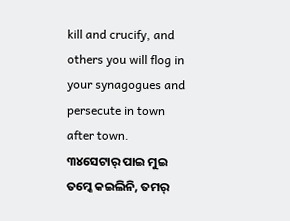kill and crucify, and others you will flog in your synagogues and persecute in town after town.
୩୪ସେଟାର୍ ପାଇ ମୁଇ ତମ୍କେ କଇଲିନି, ତମର୍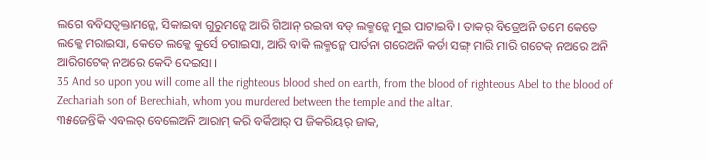ଲଗେ ବବିସତ୍ବକ୍ତାମନ୍କେ, ସିକାଇବା ଗୁରୁମନ୍କେ ଆରି ଗିଆନ୍ ରଇବା ବଡ୍ ଲକ୍ମନ୍କେ ମୁଇ ପାଟାଇବି । ତାକର୍ ବିତ୍ରେଅନି ତମେ କେତେ ଲକ୍କେ ମରାଇସା, କେତେ ଲକ୍କେ କୁର୍ସେ ଚଗାଇସା, ଆରି ବାକି ଲକ୍ମନ୍କେ ପାର୍ତନା ଗରେଅନି କର୍ଡା ସଙ୍ଗ୍ ମାରି ମାରି ଗଟେକ୍ ନଅରେ ଅନି ଆରିଗଟେକ୍ ନଅରେ କେଦି ଦେଇସା ।
35 And so upon you will come all the righteous blood shed on earth, from the blood of righteous Abel to the blood of Zechariah son of Berechiah, whom you murdered between the temple and the altar.
୩୫ଜେନ୍ତିକି ଏବଲର୍ ବେଲେଅନି ଆରାମ୍ କରି ବର୍କିଆର୍ ପ ଜିକରିୟର୍ ଜାକ,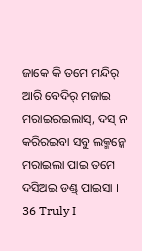ଜାକେ କି ତମେ ମନ୍ଦିର୍ ଆରି ବେଦିର୍ ମଜାଇ ମରାଇରଇଲାସ୍, ଦସ୍ ନ କରିରଇବା ସବୁ ଲକ୍ମନ୍କେ ମରାଇଲା ପାଇ ତମେ ଦସିଅଇ ଡଣ୍ଡ୍ ପାଇସା ।
36 Truly I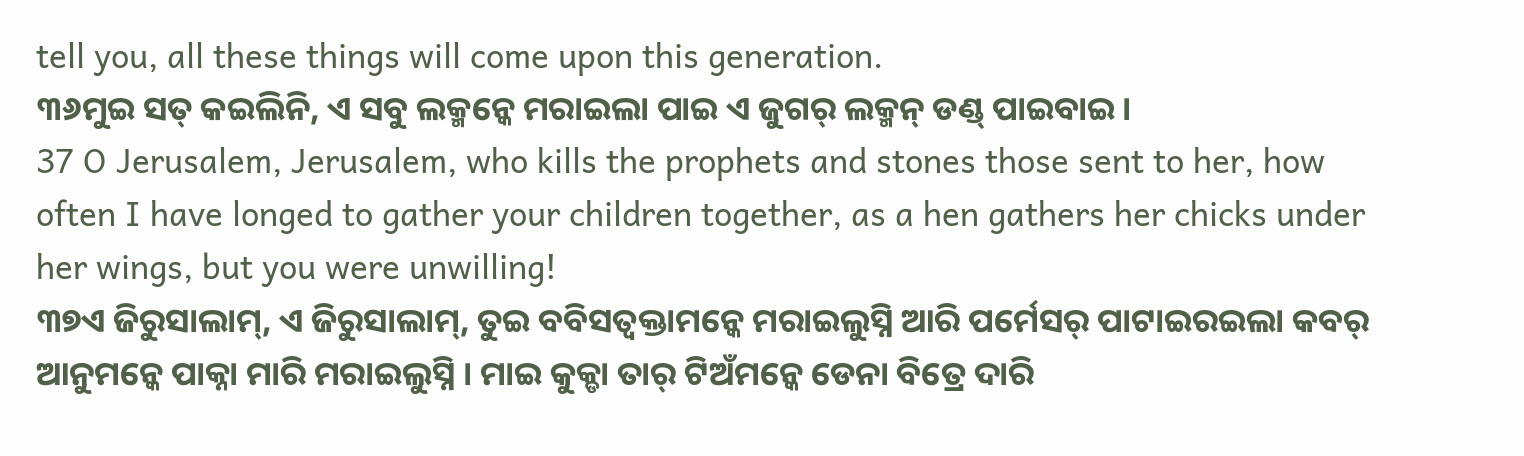tell you, all these things will come upon this generation.
୩୬ମୁଇ ସତ୍ କଇଲିନି, ଏ ସବୁ ଲକ୍ମନ୍କେ ମରାଇଲା ପାଇ ଏ ଜୁଗର୍ ଲକ୍ମନ୍ ଡଣ୍ଡ୍ ପାଇବାଇ ।
37 O Jerusalem, Jerusalem, who kills the prophets and stones those sent to her, how often I have longed to gather your children together, as a hen gathers her chicks under her wings, but you were unwilling!
୩୭ଏ ଜିରୁସାଲାମ୍, ଏ ଜିରୁସାଲାମ୍, ତୁଇ ବବିସତ୍ବକ୍ତାମନ୍କେ ମରାଇଲୁସ୍ନି ଆରି ପର୍ମେସର୍ ପାଟାଇରଇଲା କବର୍ ଆନୁମନ୍କେ ପାକ୍ନା ମାରି ମରାଇଲୁସ୍ନି । ମାଇ କୁକ୍ଡା ତାର୍ ଟିଅଁମନ୍କେ ଡେନା ବିତ୍ରେ ଦାରି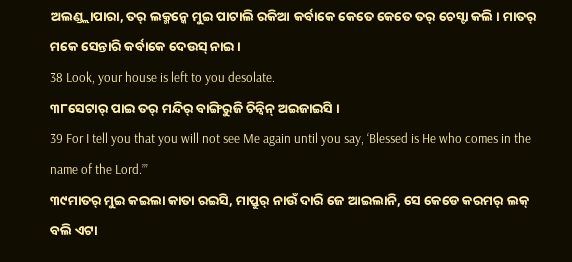ଅଲଣ୍ଡ୍ଲାପାରା, ତର୍ ଲକ୍ମନ୍କେ ମୁଇ ପାଟାଲି ରକିଆ କର୍ବାକେ କେତେ କେତେ ତର୍ ଚେସ୍ଟା କଲି । ମାତର୍ ମକେ ସେନ୍ତାରି କର୍ବାକେ ଦେଉସ୍ ନାଇ ।
38 Look, your house is left to you desolate.
୩୮ସେଟାର୍ ପାଇ ତର୍ ମନ୍ଦିର୍ ବାଙ୍ଗିରୁଜି ଚିନ୍ବିନ୍ ଅଇଜାଇସି ।
39 For I tell you that you will not see Me again until you say, ‘Blessed is He who comes in the name of the Lord.’”
୩୯ମାତର୍ ମୁଇ କଇଲା କାତା ରଇସି, ମାପ୍ରୁର୍ ନାଉଁ ଦାରି ଜେ ଆଇଲାନି, ସେ କେଡେ କରମର୍ ଲକ୍ ବଲି ଏଟା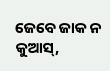ଜେବେ ଜାକ ନ କୁଆସ୍,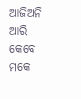ଆଜିଅନି ଆରି କେବେ ମକେ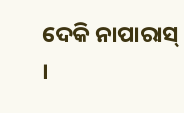ଦେକି ନାପାରାସ୍ ।